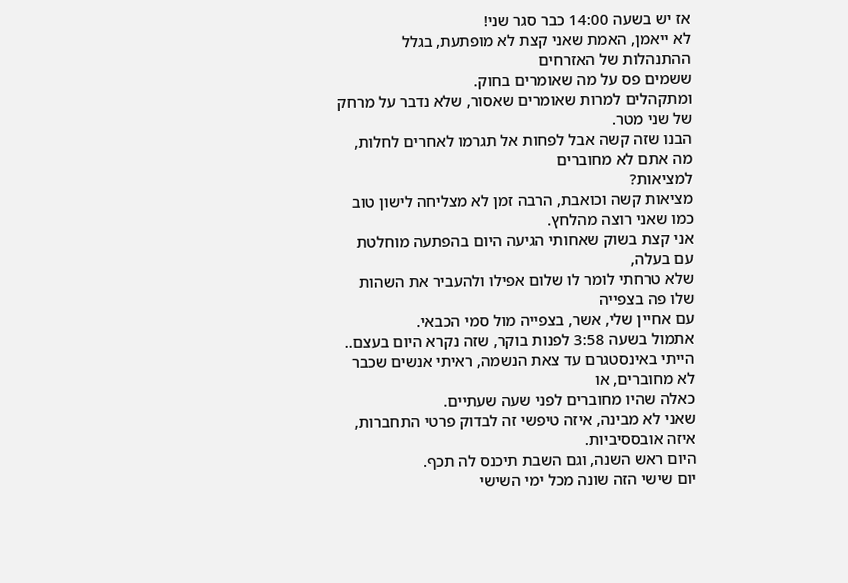אז יש בשעה 14:00 כבר סגר שני!
לא ייאמן, האמת שאני קצת לא מופתעת, בגלל ההתנהלות של האזרחים
ששמים פס על מה שאומרים בחוק.
ומתקהלים למרות שאומרים שאסור, שלא נדבר על מרחק של שני מטר.
הבנו שזה קשה אבל לפחות אל תגרמו לאחרים לחלות, מה אתם לא מחוברים
למציאות?
מציאות קשה וכואבת, הרבה זמן לא מצליחה לישון טוב כמו שאני רוצה מהלחץ.
אני קצת בשוק שאחותי הגיעה היום בהפתעה מוחלטת עם בעלה,
שלא טרחתי לומר לו שלום אפילו ולהעביר את השהות שלו פה בצפייה
עם אחיין שלי, אשר, בצפייה מול סמי הכבאי.
אתמול בשעה 3:58 לפנות בוקר, שזה נקרא היום בעצם..
הייתי באינסטגרם עד צאת הנשמה, ראיתי אנשים שכבר לא מחוברים, או
כאלה שהיו מחוברים לפני שעה שעתיים.
שאני לא מבינה, איזה טיפשי זה לבדוק פרטי התחברות, איזה אובססיביות.
היום ראש השנה, וגם השבת תיכנס לה תכף.
יום שישי הזה שונה מכל ימי השישי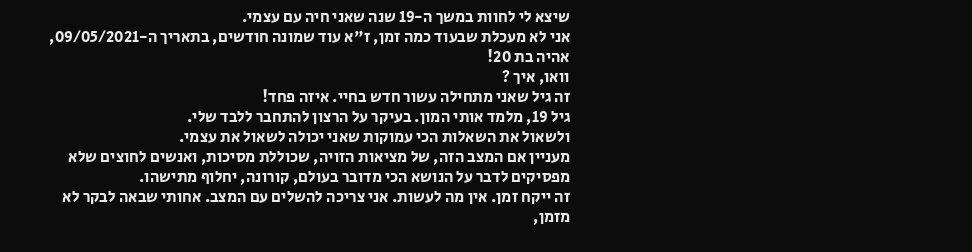שיצא לי לחוות במשך ה-19 שנה שאני חיה עם עצמי.
אני לא מעכלת שבעוד כמה זמן, ז"א עוד שמונה חודשים, בתאריך ה-09/05/2021,
אהיה בת 20!
וואו, איך ?
זה גיל שאני מתחילה עשור חדש בחיי. איזה פחד!
גיל 19, מלמד אותי המון. בעיקר על הרצון להתחבר ללבד שלי.
ולשאול את השאלות הכי עמוקות שאני יכולה לשאול את עצמי.
מעניין אם המצב הזה, של מציאות הזויה, שכוללת מסיכות, ואנשים לחוצים שלא
מפסיקים לדבר על הנושא הכי מדובר בעולם, קורונה, יחלוף מתישהו.
זה ייקח זמן. אין מה לעשות. אני צריכה להשלים עם המצב. אחותי שבאה לבקר לא מזמן,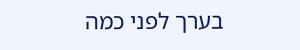בערך לפני כמה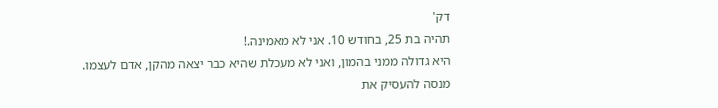דק'
תהיה בת 25, בחודש 10. אני לא מאמינה.!
היא גדולה ממני בהמון, ואני לא מעכלת שהיא כבר יצאה מהקן, אדם לעצמו.
מנסה להעסיק את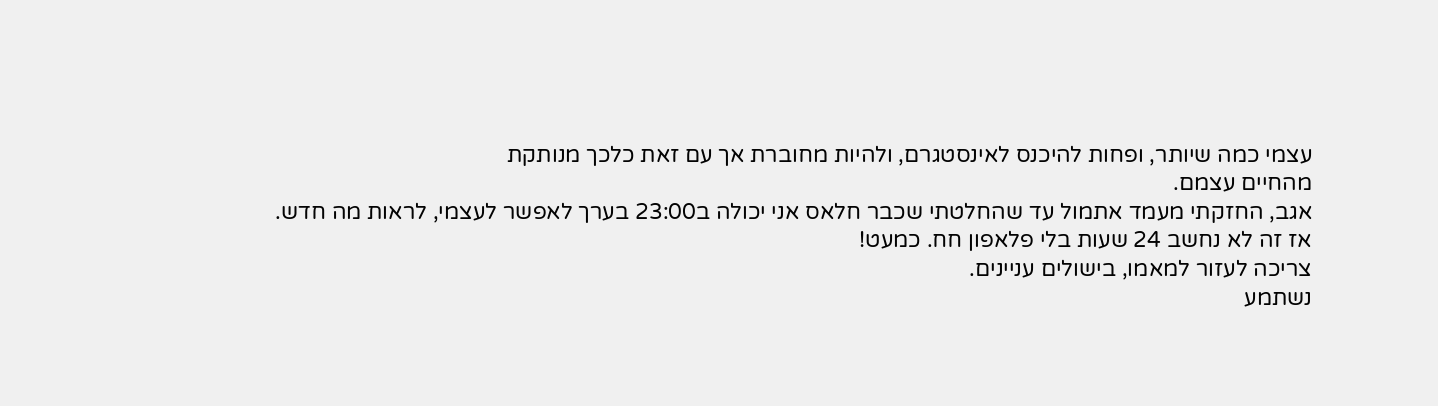עצמי כמה שיותר, ופחות להיכנס לאינסטגרם, ולהיות מחוברת אך עם זאת כלכך מנותקת
מהחיים עצמם.
אגב, החזקתי מעמד אתמול עד שהחלטתי שכבר חלאס אני יכולה ב23:00 בערך לאפשר לעצמי, לראות מה חדש.
אז זה לא נחשב 24 שעות בלי פלאפון חח. כמעט!
צריכה לעזור למאמו, בישולים עניינים.
נשתמע